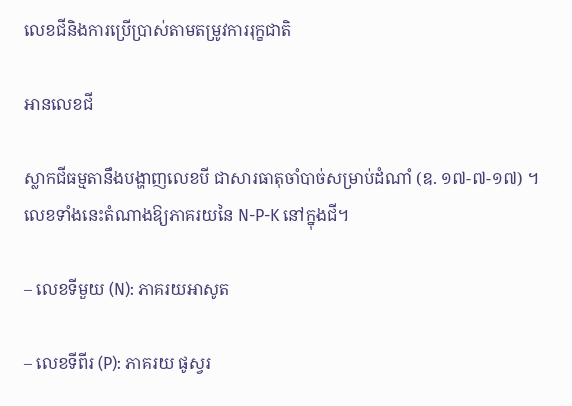លេខជីនិងការប្រើប្រាស់តាមតម្រូវការរុក្ខជាតិ

អានលេខជី

ស្លាកជីធម្មតានឹងបង្ហាញលេខបី ជាសារធាតុចាំបាច់សម្រាប់ដំណាំ (ឧ. ១៧-៧-១៧) ។ លេខទាំងនេះតំណាងឱ្យភាគរយនៃ N-P-K នៅក្នុងជី។

– លេខទីមួយ (N): ភាគរយអាសូត

– លេខទីពីរ (P): ភាគរយ ផូស្វរ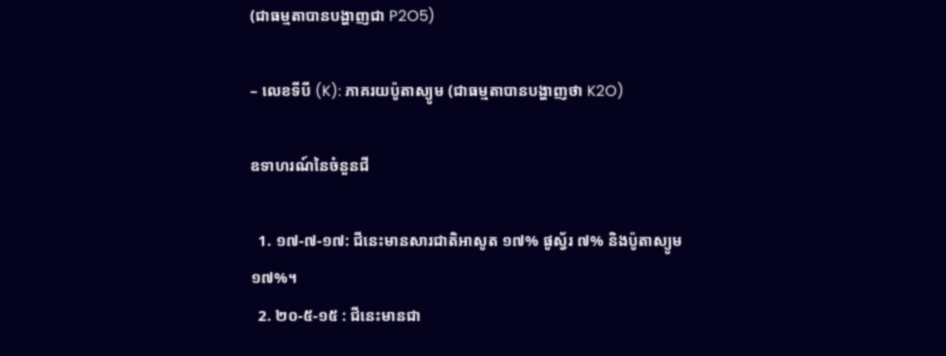(ជាធម្មតាបានបង្ហាញជា P2O5)

– លេខទីបី (K): ភាគរយប៉ូតាស្យូម (ជាធម្មតាបានបង្ហាញថា K2O)

ឧទាហរណ៍នៃចំនួនជី

  1. ១៧-៧-១៧: ជីនេះមានសារជាតិអាសូត ១៧% ផូស្វ័រ ៧% និងប៉ូតាស្យូម ១៧%។
  2. ២០-៥-១៥ : ជីនេះមានជា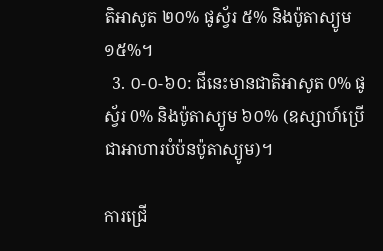តិអាសូត ២០% ផូស្វ័រ ៥% និងប៉ូតាស្យូម ១៥%។
  3. ០-០-៦០: ជីនេះមានជាតិអាសូត 0% ផូស្វ័រ 0% និងប៉ូតាស្យូម ៦០% (ឧស្សាហ៍ប្រើជាអាហារបំប៉នប៉ូតាស្យូម)។

ការជ្រើ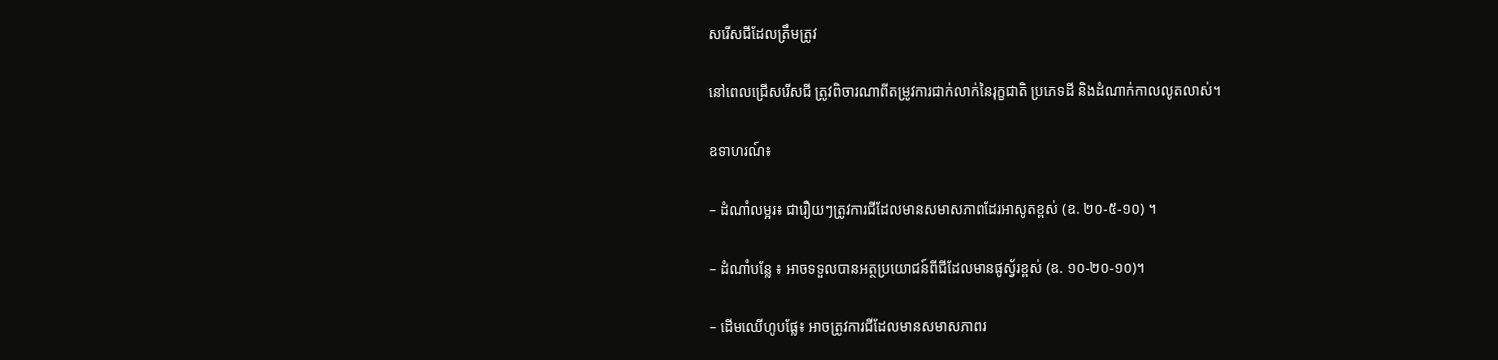សរើសជីដែលត្រឹមត្រូវ

នៅពេលជ្រើសរើសជី ត្រូវពិចារណាពីតម្រូវការជាក់លាក់នៃរុក្ខជាតិ ប្រភេទដី និងដំណាក់កាលលូតលាស់។

ឧទាហរណ៍៖

– ដំណាំលម្អរ៖ ជារឿយៗត្រូវការជីដែលមានសមាសភាពដែរអាសូតខ្ពស់ (ឧ. ២០-៥-១០) ។

– ដំណាំបន្លែ ៖ អាចទទួលបានអត្ថប្រយោជន៍ពីជីដែលមានផូស្វ័រខ្ពស់ (ឧ. ១០-២០-១០)។

– ដើមឈើហូបផ្លែ៖ អាចត្រូវការជីដែលមានសមាសភាពរ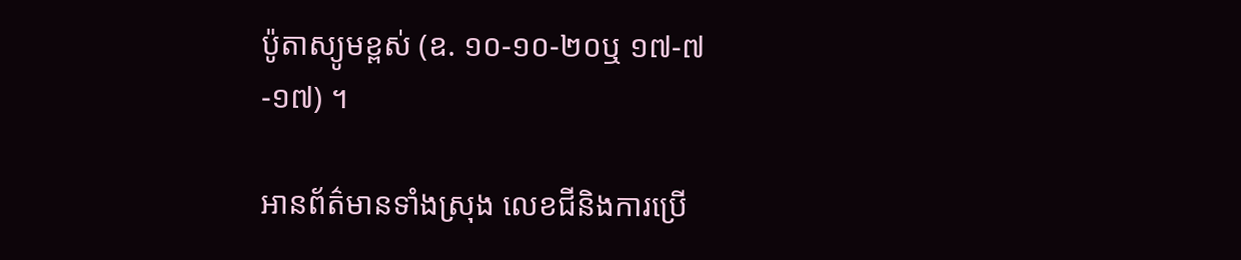ប៉ូតាស្យូមខ្ពស់ (ឧ. ១០-១០-២០ឬ ១៧-៧-១៧) ។

អានព័ត៌មានទាំងស្រុង លេខជីនិងការប្រើ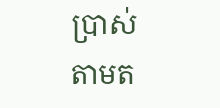ប្រាស់តាមត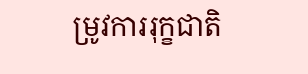ម្រូវការរុក្ខជាតិ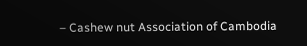– Cashew nut Association of Cambodia